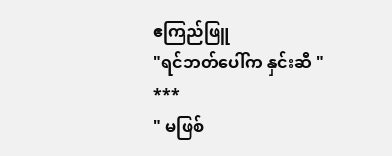ဧကြည်ဖြူ
"ရင်ဘတ်ပေါ်က နှင်းဆီ "
***
" မဖြစ်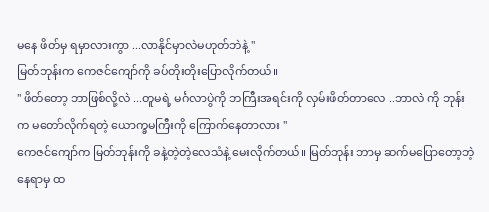မနေ ဖိတ်မှ ရမှာလားကွာ ...လာနိုင်မှာလဲမဟုတ်ဘဲနဲ့ "
မြတ်ဘုန်းက ကေဇင်ကျော်ကို ခပ်တိုးတိုးပြောလိုက်တယ်။
" ဖိတ်တော့ ဘာဖြစ်လို့လဲ ...တူမရဲ့ မင်္ဂလာပွဲကို ဘကြီးအရင်းကို လှမ်းဖိတ်တာလေ ..ဘာလဲ ကို ဘုန်းက မတော်လိုက်ရတဲ့ ယောက္ခမကြီးကို ကြောက်နေတာလား "
ကေဇင်ကျော်က မြတ်ဘုန်းကို ခနဲ့တဲ့တဲ့လေသံနဲ့ မေးလိုက်တယ်။ မြတ်ဘုန်း ဘာမှ ဆက်မပြောတော့ဘဲ့ နေရာမှ ထ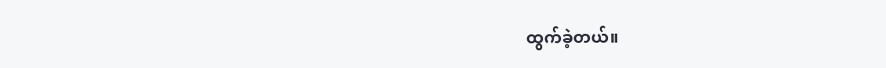ထွက်ခဲ့တယ်။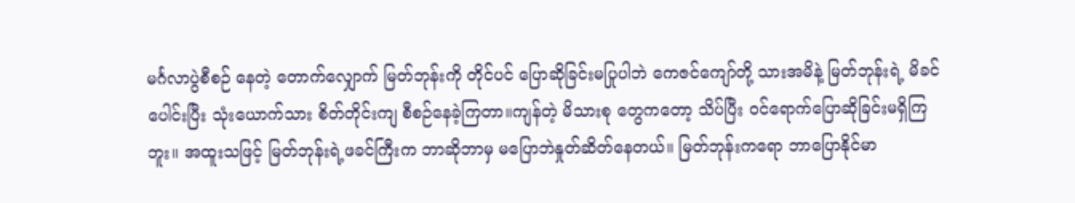မင်္ဂလာပွဲစီစဉ် နေတဲ့ တောက်လျှောက် မြတ်ဘုန်းကို တိုင်ပင် ပြောဆိုခြင်းမပြုပါဘဲ ကေဇင်ကျော်တို့ သားအမိနဲ့ မြတ်ဘုန်းရဲ့ မိခင်ပေါင်းပြီး သုံးယောက်သား စိတ်တိုင်းကျ စီစဉ်နေခဲ့ကြတာ။ကျန်တဲ့ မိသားစု တွေကတော့ သိပ်ပြီး ဝင်ရောက်ပြောဆိုခြင်းမရှိကြဘူး။ အထူးသဖြင့် မြတ်ဘုန်းရဲ့ဖခင်ကြီးက ဘာဆိုဘာမှ မပြောဘဲနှုတ်ဆိတ်နေတယ်။ မြတ်ဘုန်းကရော ဘာပြောနိုင်မာ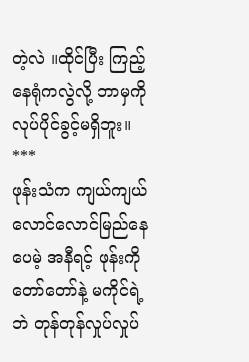တဲ့လဲ ။ထိုင်ပြီး ကြည့်နေရုံကလွဲလို့ ဘာမှကို လုပ်ပိုင်ခွင့်မရှိဘူး။
***
ဖုန်းသံက ကျယ်ကျယ်လောင်လောင်မြည်နေပေမဲ့ အနီရင့် ဖုန်းကို တော်တော်နဲ့ မကိုင်ရဲ့ဘဲ တုန်တုန်လှုပ်လှုပ်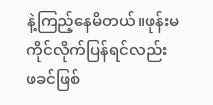နဲ့ကြည့်နေမိတယ်။ဖုန်းမကိုင်လိုက်ပြန်ရင်လည်း ဖခင်ဖြစ်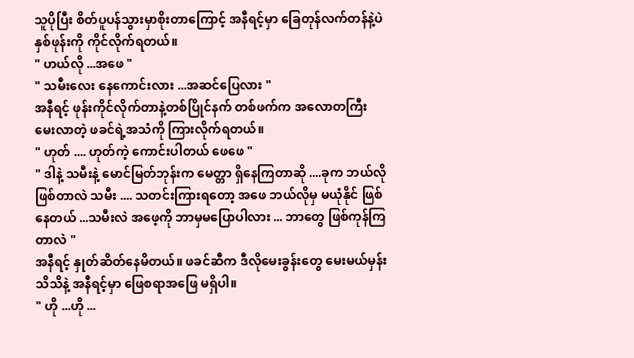သူပိုပြီး စိတ်ပူပန်သွားမှာစိုးတာကြောင့် အနီရင့်မှာ ခြေတုန်လက်တန်နဲ့ပဲ နှစ်ဖုန်းကို ကိုင်လိုက်ရတယ်။
" ဟယ်လို ...အဖေ "
" သမီးလေး နေကောင်းလား ...အဆင်ပြေလား "
အနီရင့် ဖုန်းကိုင်လိုက်တာနဲ့တစ်ပြိုင်နက် တစ်ဖက်က အလောတကြီးမေးလာတဲ့ ဖခင်ရဲ့အသံကို ကြားလိုက်ရတယ်။
" ဟုတ် .... ဟုတ်ကဲ့ ကောင်းပါတယ် ဖေဖေ "
" ဒါနဲ့ သမီးနဲ့ မောင်မြတ်ဘုန်းက မေတ္တာ ရှိနေကြတာဆို ....ခုက ဘယ်လိုဖြစ်တာလဲ သမီး .... သတင်းကြားရတော့ အဖေ ဘယ်လိုမှ မယုံနိုင် ဖြစ်နေတယ် ...သမီးလဲ အဖေ့ကို ဘာမှမပြောပါလား ... ဘာတွေ ဖြစ်ကုန်ကြတာလဲ "
အနီရင့် နှုတ်ဆိတ်နေမိတယ်။ ဖခင်ဆီက ဒီလိုမေးခွန်းတွေ မေးမယ်မှန်းသိသိနဲ့ အနီရင့်မှာ ဖြေစရာအဖြေ မရှိပါ။
" ဟို ...ဟို ...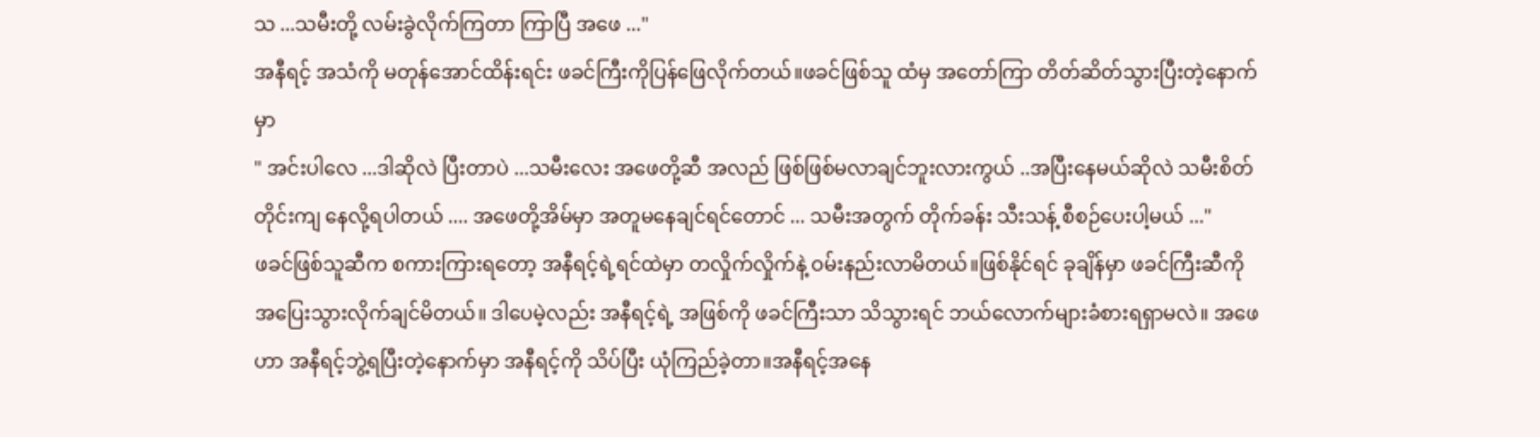သ ...သမီးတို့ လမ်းခွဲလိုက်ကြတာ ကြာပြီ အဖေ ..."
အနီရင့် အသံကို မတုန်အောင်ထိန်းရင်း ဖခင်ကြီးကိုပြန်ဖြေလိုက်တယ်။ဖခင်ဖြစ်သူ ထံမှ အတော်ကြာ တိတ်ဆိတ်သွားပြီးတဲ့နောက်မှာ
" အင်းပါလေ ...ဒါဆိုလဲ ပြီးတာပဲ ...သမီးလေး အဖေတို့ဆီ အလည် ဖြစ်ဖြစ်မလာချင်ဘူးလားကွယ် ..အပြီးနေမယ်ဆိုလဲ သမီးစိတ်တိုင်းကျ နေလို့ရပါတယ် .... အဖေတို့အိမ်မှာ အတူမနေချင်ရင်တောင် ... သမီးအတွက် တိုက်ခန်း သီးသန့် စီစဉ်ပေးပါ့မယ် ..."
ဖခင်ဖြစ်သူဆီက စကားကြားရတော့ အနီရင့်ရဲ့ရင်ထဲမှာ တလှိုက်လှိုက်နဲ့ ဝမ်းနည်းလာမိတယ်။ဖြစ်နိုင်ရင် ခုချိန်မှာ ဖခင်ကြီးဆီကို အပြေးသွားလိုက်ချင်မိတယ်။ ဒါပေမဲ့လည်း အနီရင့်ရဲ့ အဖြစ်ကို ဖခင်ကြီးသာ သိသွားရင် ဘယ်လောက်များခံစားရရှာမလဲ။ အဖေဟာ အနီရင့်ဘွဲ့ရပြီးတဲ့နောက်မှာ အနီရင့်ကို သိပ်ပြီး ယုံကြည်ခဲ့တာ။အနီရင့်အနေ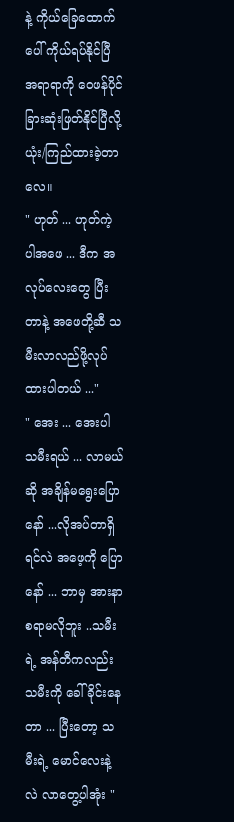နဲ့ ကိုယ်ခြေထောက်ပေါ် ကိုယ်ရပ်နိုင်ပြီ အရာရာကို ဝေဖန်ပိုင်ခြားဆုံးဖြတ်နိုင်ပြီလို့ ယုံး/ကြည်ထားခဲ့တာလေ။
" ဟုတ် ... ဟုတ်ကဲ့ ပါအဖေ ... ဒီက အလုပ်လေးတွေ ပြီးတာနဲ့ အဖေတို့ဆီ သမီးလာလည်ဖို့လုပ်ထားပါတယ် ..."
" အေး ... အေးပါ သမီးရယ် ... လာမယ်ဆို အချိန်မရွေးပြောနော် ...လိုအပ်တာရှိရင်လဲ အဖေ့ကို ပြောနော် ... ဘာမှ အားနာစရာမလိုဘူး ..သမီးရဲ့ အန်တီကလည်း သမီးကို ခေါ်ခိုင်းနေတာ ... ပြီးတော့ သမီးရဲ့ မောင်လေးနဲ့လဲ လာတွေ့ပါအုံး "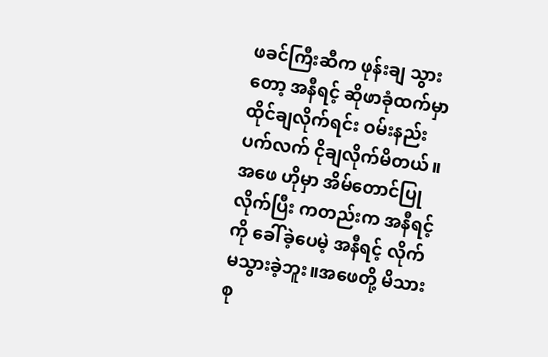ဖခင်ကြီးဆီက ဖုန်းချ သွားတော့ အနီရင့် ဆိုဖာခုံထက်မှာ ထိုင်ချလိုက်ရင်း ဝမ်းနည်းပက်လက် ငိုချလိုက်မိတယ်။ အဖေ ဟိုမှာ အိမ်တောင်ပြုလိုက်ပြီး ကတည်းက အနီရင့်ကို ခေါ်ခဲ့ပေမဲ့ အနီရင့် လိုက်မသွားခဲ့ဘူး။အဖေတို့ မိသားစု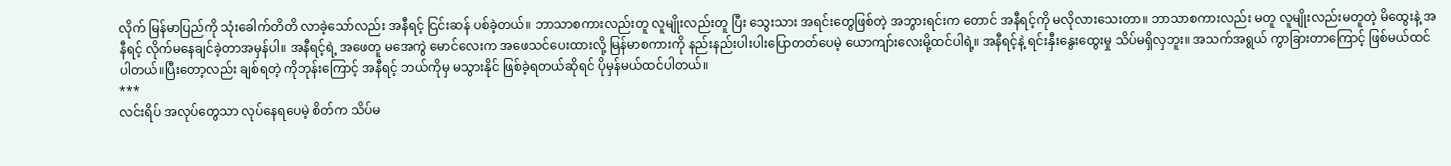လိုက် မြန်မာပြည်ကို သုံးခေါက်တိတိ လာခဲ့သော်လည်း အနီရင့် ငြင်းဆန် ပစ်ခဲ့တယ်။ ဘာသာစကားလည်းတူ လူမျိုးလည်းတူ ပြီး သွေးသား အရင်းတွေဖြစ်တဲ့ အဘွားရင်းက တောင် အနီရင့်ကို မလိုလားသေးတာ။ ဘာသာစကားလည်း မတူ လူမျိုးလည်းမတူတဲ့ မိထွေးနဲ့ အနီရင့် လိုက်မနေချင်ခဲ့တာအမှန်ပါ။ အနီရင့်ရဲ့ အဖေတူ မအေကွဲ မောင်လေးက အဖေသင်ပေးထားလို့ မြန်မာစကားကို နည်းနည်းပါးပါးပြောတတ်ပေမဲ့ ယောကျာ်းလေးမို့ထင်ပါရဲ့။ အနီရင့်နဲ့ ရင်းနှီးနွေးထွေးမှု သိပ်မရှိလှဘူး။ အသက်အရွယ် ကွာခြားတာကြောင့် ဖြစ်မယ်ထင်ပါတယ်။ပြီးတော့လည်း ချစ်ရတဲ့ ကိုဘုန်းကြောင့် အနီရင့် ဘယ်ကိုမှ မသွားနိုင် ဖြစ်ခဲ့ရတယ်ဆိုရင် ပိုမှန်မယ်ထင်ပါတယ်။
***
လင်းရိပ် အလုပ်တွေသာ လုပ်နေရပေမဲ့ စိတ်က သိပ်မ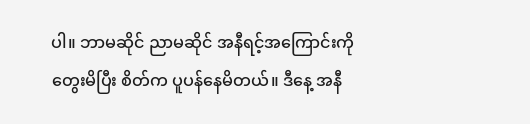ပါ။ ဘာမဆိုင် ညာမဆိုင် အနီရင့်အကြောင်းကို တွေးမိပြီး စိတ်က ပူပန်နေမိတယ်။ ဒီနေ့ အနီ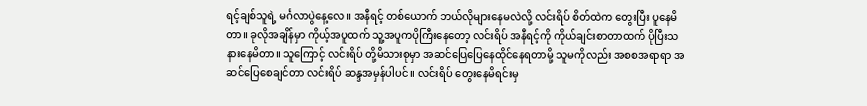ရင့်ချစ်သူရဲ့ မင်္ဂလာပွဲနေ့လေ။ အနီရင့် တစ်ယောက် ဘယ်လိုများနေမလဲလို့ လင်းရိပ် စိတ်ထဲက တွေးပြီး ပူနေမိတာ။ ခုလိုအချိန်မှာ ကိုယ့်အပူထက် သူ့အပူကပိုကြီးနေတော့ လင်းရိပ် အနီရင့်ကို ကိုယ်ချင်းစာတာထက် ပိုပြီးသနားနေမိတာ။ သူကြောင့် လင်းရိပ် တို့မိသားစုမှာ အဆင်ပြေပြေနေထိုင်နေရတာမို့ သူမကိုလည်း အစစအရာရာ အဆင်ပြေစေချင်တာ လင်းရိပ် ဆန္ဒအမှန်ပါပင်။ လင်းရိပ် တွေးနေမိရင်းမှ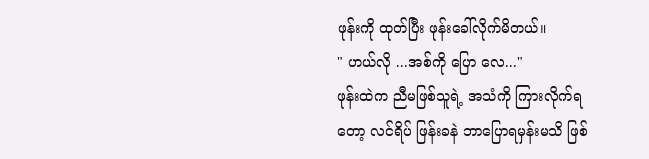ဖုန်းကို ထုတ်ပြီး ဖုန်းခေါ်လိုက်မိတယ်။
" ဟယ်လို ...အစ်ကို ပြော လေ..."
ဖုန်းထဲက ညီမဖြစ်သူရဲ့ အသံကို ကြားလိုက်ရတော့ လင်ရိပ် ဖြန်းခနဲ ဘာပြောရမှန်းမသိ ဖြစ်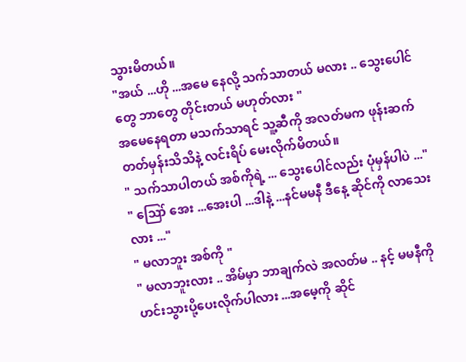သွားမိတယ်။
"အယ် ...ဟို ...အမေ နေလို့ သက်သာတယ် မလား .. သွေးပေါင်တွေ ဘာတွေ တိုင်းတယ် မဟုတ်လား "
အမေနေရတာ မသက်သာရင် သူ့ဆီကို အလတ်မက ဖုန်းဆက်တတ်မှန်းသိသိနဲ့ လင်းရိပ် မေးလိုက်မိတယ်။
" သက်သာပါတယ် အစ်ကိုရဲ့ ... သွေးပေါင်လည်း ပုံမှန်ပါပဲ ..."
" ဪ အေး ...အေးပါ ...ဒါနဲ့ ...နင်မမနီ ဒီနေ့ ဆိုင်ကို လာသေးလား ..."
" မလာဘူး အစ်ကို "
" မလာဘူးလား .. အိမ်မှာ ဘာချက်လဲ အလတ်မ .. နင့် မမနီကို ဟင်းသွားပို့ပေးလိုက်ပါလား ...အမေ့ကို ဆိုင်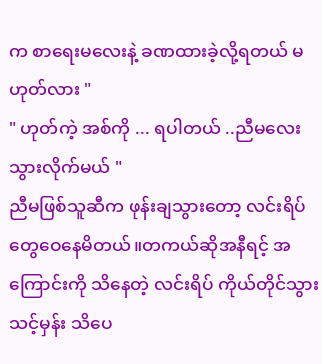က စာရေးမလေးနဲ့ ခဏထားခဲ့လို့ရတယ် မဟုတ်လား "
" ဟုတ်ကဲ့ အစ်ကို ... ရပါတယ် ..ညီမလေးသွားလိုက်မယ် "
ညီမဖြစ်သူဆီက ဖုန်းချသွားတော့ လင်းရိပ်တွေဝေနေမိတယ်။တကယ်ဆိုအနီရင့် အကြောင်းကို သိနေတဲ့ လင်းရိပ် ကိုယ်တိုင်သွားသင့်မှန်း သိပေ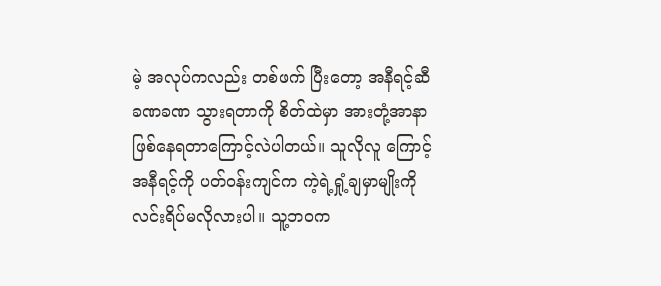မဲ့ အလုပ်ကလည်း တစ်ဖက် ပြီးတော့ အနီရင့်ဆီ ခဏခဏ သွားရတာကို စိတ်ထဲမှာ အားတုံ့အာနာဖြစ်နေရတာကြောင့်လဲပါတယ်။ သူလိုလူ ကြောင့် အနီရင့်ကို ပတ်ဝန်းကျင်က ကဲ့ရဲ့ရှုံ့ချမှာမျိုးကို လင်းရိပ်မလိုလားပါ။ သူ့ဘဝက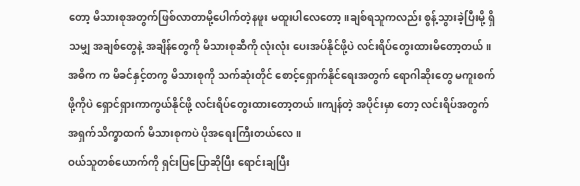တော့ မိသားစုအတွက်ဖြစ်လာတာမို့ပေါက်တဲ့နဖူး မထူးပါလေတော့။ချစ်ရသူကလည်း စွန့်သွားခဲ့ပြီးမို့ ရှိသမျှ အချစ်တွေနဲ့ အချိန်တွေကို မိသားစုဆီကို လုံးလုံး ပေးအပ်နိုင်ဖို့ပဲ လင်းရိပ်တွေးထားမိတော့တယ်။အဓိက က မိခင်နှင့်တကွ မိသားစုကို သက်ဆုံးတိုင် စောင့်ရှောက်နိုင်ရေးအတွက် ရောဂါဆိုးတွေ မကူးစက်ဖို့ကိုပဲ ရှောင်ရှားကာကွယ်နိုင်ဖို့ လင်းရိပ်တွေးထားတော့တယ်။ကျန်တဲ့ အပိုင်းမှာ တော့ လင်းရိပ်အတွက် အရှက်သိက္ခာထက် မိသားစုကပဲ ပိုအရေးကြီးတယ်လေ။
ဝယ်သူတစ်ယောက်ကို ရှင်းပြပြောဆိုပြီး ရောင်းချပြီး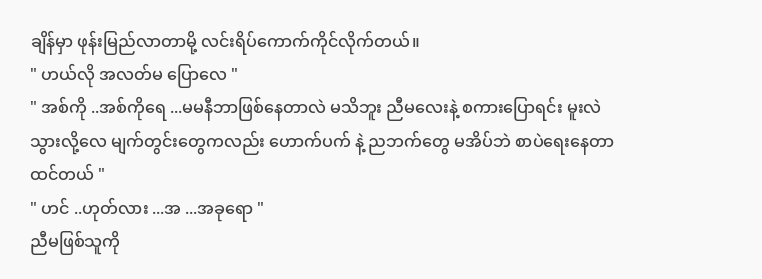ချိန်မှာ ဖုန်းမြည်လာတာမို့ လင်းရိပ်ကောက်ကိုင်လိုက်တယ်။
" ဟယ်လို အလတ်မ ပြောလေ "
" အစ်ကို ..အစ်ကိုရေ ...မမနီဘာဖြစ်နေတာလဲ မသိဘူး ညီမလေးနဲ့ စကားပြောရင်း မူးလဲသွားလို့လေ မျက်တွင်းတွေကလည်း ဟောက်ပက် နဲ့ ညဘက်တွေ မအိပ်ဘဲ စာပဲရေးနေတာထင်တယ် "
" ဟင် ..ဟုတ်လား ...အ ...အခုရော "
ညီမဖြစ်သူကို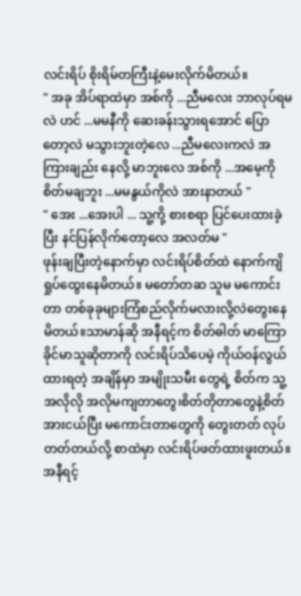လင်းရိပ် စိုးရိမ်တကြီးနဲ့မေးလိုက်မိတယ်။
" အခု အိပ်ရာထဲမှာ အစ်ကို ...ညီမလေး ဘာလုပ်ရမလဲ ဟင် ...မမနီကို ဆေးခန်းသွားရအောင် ပြောတော့လဲ မသွားဘူးတဲ့လေ ...ညီမလေးကလဲ အကြားချည်း နေလို့ မာဘူးလေ အစ်ကို ...အမေ့ကို စိတ်မချဘူး ...မမနွယ်ကိုလဲ အားနာတယ် "
" အေး ...အေးပါ ... သူ့ကို့ စားစရာ ပြင်ပေးထားခဲ့ပြီး နင်ပြန်လိုက်တော့လေ အလတ်မ "
ဖုန်းချပြီးတဲ့နောက်မှာ လင်းရိပ်စိတ်ထဲ နောက်ကျိ ရှုပ်ထွေးနေမိတယ်။ မတော်တဆ သူမ မကောင်းတာ တစ်ခုခုများကြံစည်လိုက်မလားလို့လဲတွေးနေမိတယ်။သာမာန်ဆို အနီရင့်က စိတ်ဓါတ် မာကြောခိုင်မာသူဆိုတာကို လင်းရိပ်သိပေမဲ့ ကိုယ်ဝန်လွယ်ထားရတဲ့ အချိန်မှာ အမျိုးသမီး တွေရဲ့ စိတ်က သူ့အလိုလို အလိုမကျတာတွေ၊စိတ်တိုတာတွေနဲ့စိတ်အားငယ်ပြီး မကောင်းတာတွေကို တွေးတတ် လုပ်တတ်တယ်လို့ စာထဲမှာ လင်းရိပ်ဖတ်ထားဖူးတယ်။ အနီရင့်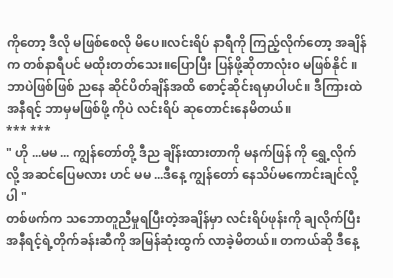ကိုတော့ ဒီလို မဖြစ်စေလို မိပေ။လင်းရိပ် နာရီကို ကြည့်လိုက်တော့ အချိန်က တစ်နာရီပင် မထိုးတတ်သေး။ပြောပြီး ပြန်ဖို့ဆိုတာလုံး၀ မဖြစ်နိုင် ။ဘာပဲဖြစ်ဖြစ် ညနေ ဆိုင်ပိတ်ချိန်အထိ စောင့်ဆိုင်းရမှာပါပင်။ ဒီကြားထဲ အနီရင့် ဘာမှမဖြစ်ဖို့ ကိုပဲ လင်းရိပ် ဆုတောင်းနေမိတယ်။
*** ***
" ဟို ...မမ ... ကျွန်တော်တို့ ဒီည ချိန်းထားတာကို မနက်ဖြန် ကို ရွှေ့လိုက်လို့ အဆင်ပြေမလား ဟင် မမ ...ဒီနေ့ ကျွန်တော် နေသိပ်မကောင်းချင်လို့ပါ "
တစ်ဖက်က သဘောတူညီမှုရပြီးတဲ့အချိန်မှာ လင်းရိပ်ဖုန်းကို ချလိုက်ပြီး အနီရင့်ရဲ့တိုက်ခန်းဆီကို အမြန်ဆုံးထွက် လာခဲ့မိတယ်။ တကယ်ဆို ဒီနေ့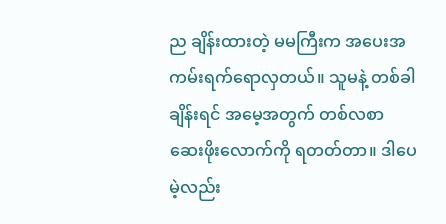ည ချိန်းထားတဲ့ မမကြီးက အပေးအကမ်းရက်ရောလှတယ်။ သူမနဲ့ တစ်ခါ ချိန်းရင် အမေ့အတွက် တစ်လစာ ဆေးဖိုးလောက်ကို ရတတ်တာ။ ဒါပေမဲ့လည်း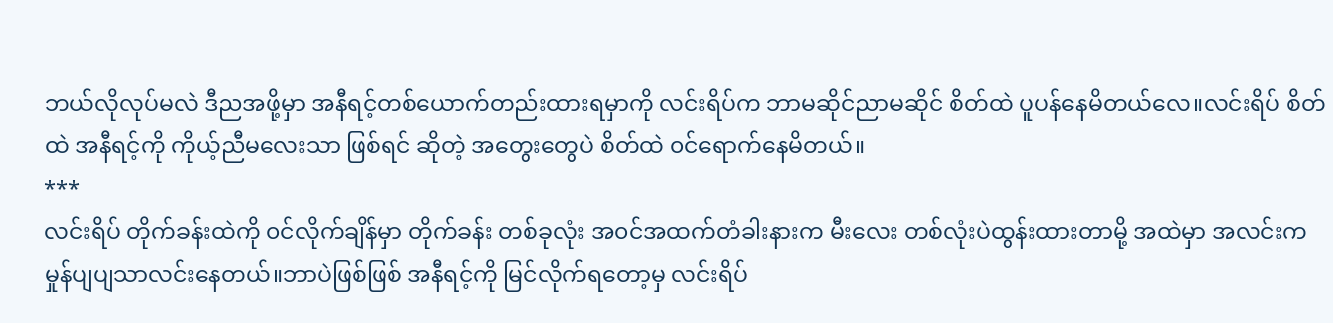ဘယ်လိုလုပ်မလဲ ဒီညအဖို့မှာ အနီရင့်တစ်ယောက်တည်းထားရမှာကို လင်းရိပ်က ဘာမဆိုင်ညာမဆိုင် စိတ်ထဲ ပူပန်နေမိတယ်လေ။လင်းရိပ် စိတ်ထဲ အနီရင့်ကို ကိုယ့်ညီမလေးသာ ဖြစ်ရင် ဆိုတဲ့ အတွေးတွေပဲ စိတ်ထဲ ၀င်ရောက်နေမိတယ်။
***
လင်းရိပ် တိုက်ခန်းထဲကို ၀င်လိုက်ချိန်မှာ တိုက်ခန်း တစ်ခုလုံး အ၀င်အထက်တံခါးနားက မီးလေး တစ်လုံးပဲထွန်းထားတာမို့ အထဲမှာ အလင်းက မှုန်ပျပျသာလင်းနေတယ်။ဘာပဲဖြစ်ဖြစ် အနီရင့်ကို မြင်လိုက်ရတော့မှ လင်းရိပ်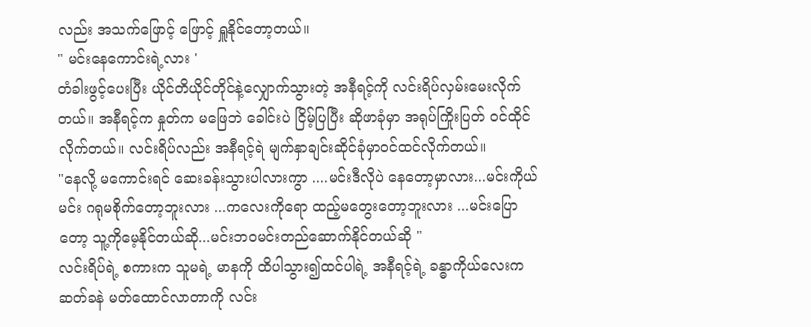လည်း အသက်ဖြောင့် ဖြောင့် ရှူနိုင်တော့တယ်။
" မင်းနေကောင်းရဲ့လား '
တံခါးဖွင့်ပေးပြီး ယိုင်တိယိုင်တိုင်နဲ့လျှောက်သွားတဲ့ အနီရင့်ကို လင်းရိပ်လှမ်းမေးလိုက်တယ်။ အနီရင့်က နှုတ်က မဖြေဘဲ ခေါင်းပဲ ငြိမ့်ပြပြီး ဆိုဖာခုံမှာ အရုပ်ကြိုးပြတ် ဝင်ထိုင်လိုက်တယ်။ လင်းရိပ်လည်း အနီရင့်ရဲ မျက်နှာချင်းဆိုင်ခုံမှာဝင်ထင်လိုက်တယ်။
"နေလို့ မကောင်းရင် ဆေးခန်းသွားပါလားကွာ ....မင်းဒီလိုပဲ နေတော့မှာလား...မင်းကိုယ်မင်း ဂရုမစိုက်တော့ဘူးလား ...ကလေးကိုရော ထည့်မတွေးတော့ဘူးလား ...မင်းပြောတော့ သူ့ကိုမေ့နိုင်တယ်ဆို...မင်းဘ၀မင်းတည်ဆောက်နိုင်တယ်ဆို "
လင်းရိပ်ရဲ့ စကားက သူမရဲ့ မာနကို ထိပါသွား၍ထင်ပါရဲ့ အနီရင့်ရဲ့ ခန္ဓာကိုယ်လေးက ဆတ်ခနဲ မတ်ထောင်လာတာကို လင်း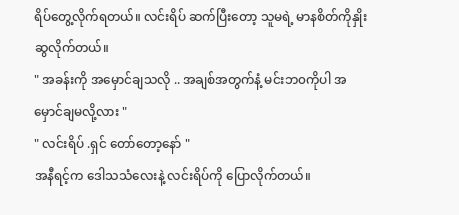ရိပ်တွေ့လိုက်ရတယ်။ လင်းရိပ် ဆက်ပြီးတော့ သူမရဲ့ မာနစိတ်ကိုနှိုးဆွလိုက်တယ်။
" အခန်းကို အမှောင်ချသလို .. အချစ်အတွက်နံ့ မင်းဘ၀ကိုပါ အမှောင်ချမလို့လား "
" လင်းရိပ် .ရှင် တော်တော့နော် "
အနီရင့်က ဒေါသသံလေးနဲ့ လင်းရိပ်ကို ပြောလိုက်တယ်။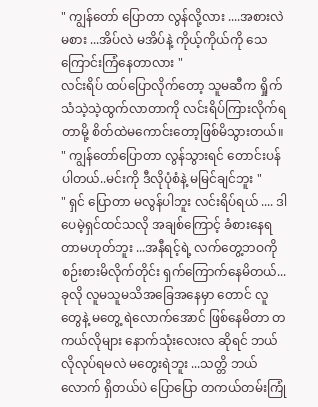" ကျွန်တော် ပြောတာ လွန်လို့လား ....အစားလဲမစား ...အိပ်လဲ မအိပ်နဲ့ ကိုယ့်ကိုယ်ကို သေကြောင်းကြံနေတာလား "
လင်းရိပ် ထပ်ပြောလိုက်တော့ သူမဆီက ရှိုက်သံသဲ့သဲ့ထွက်လာတာကို လင်းရိပ်ကြားလိုက်ရတာမို့ စိတ်ထဲမကောင်းတော့ဖြစ်မိသွားတယ်။
" ကျွန်တော်ပြောတာ လွန်သွားရင် တောင်းပန်ပါတယ်..မင်းကို ဒီလိုပုံစံနဲ့ မမြင်ချင်ဘူး "
" ရှင် ပြောတာ မလွန်ပါဘူး လင်းရိပ်ရယ် .... ဒါပေမဲ့ရှင်ထင်သလို အချစ်ကြောင့် ခံစားနေရတာမဟုတ်ဘူး ...အနီရင့်ရဲ့ လက်တွေ့ဘဝကို စဉ်းစားမိလိုက်တိုင်း ရှက်ကြောက်နေမိတယ်...ခုလို လူမသူမသိအခြေအနေမှာ တောင် လူတွေနဲ့ မတွေ့ ရဲလောက်အောင် ဖြစ်နေမိတာ တကယ်လိုများ နောက်သုံးလေးလ ဆိုရင် ဘယ်လိုလုပ်ရမလဲ မတွေးရဲဘူး ...သတ္တိ ဘယ်လောက် ရှိတယ်ပဲ ပြောပြော တကယ်တမ်းကြုံ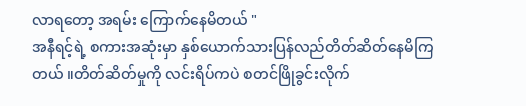လာရတော့ အရမ်း ကြောက်နေမိတယ် "
အနီရင့်ရဲ့ စကားအဆုံးမှာ နှစ်ယောက်သားပြန်လည်တိတ်ဆိတ်နေမိကြတယ် ။တိတ်ဆိတ်မှုကို လင်းရိပ်ကပဲ စတင်ဖြိုခွင်းလိုက်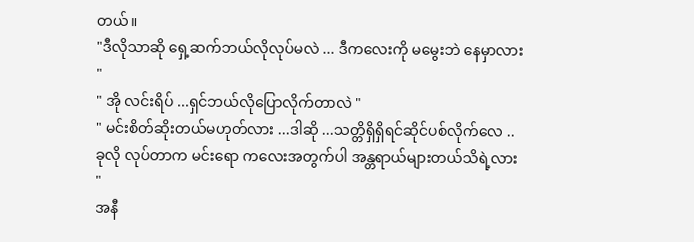တယ်။
"ဒီလိုသာဆို ရှေ့ဆက်ဘယ်လိုလုပ်မလဲ ... ဒီကလေးကို မမွေးဘဲ နေမှာလား "
" အို လင်းရိပ် ...ရှင်ဘယ်လိုပြောလိုက်တာလဲ "
" မင်းစိတ်ဆိုးတယ်မဟုတ်လား ...ဒါဆို ...သတ္တိရှိရှိရင်ဆိုင်ပစ်လိုက်လေ ..ခုလို လုပ်တာက မင်းရော ကလေးအတွက်ပါ အန္တရာယ်များတယ်သိရဲ့လား "
အနီ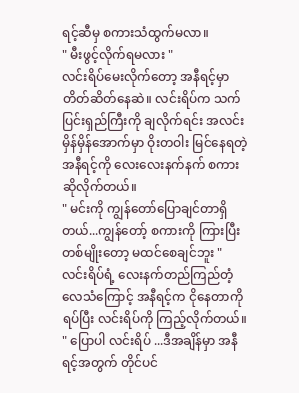ရင့်ဆီမှ စကားသံထွက်မလာ။
" မီးဖွင့်လိုက်ရမလား "
လင်းရိပ်မေးလိုက်တော့ အနီရင့်မှာ တိတ်ဆိတ်နေဆဲ။ လင်းရိပ်က သက်ပြင်းရှည်ကြီးကို ချလိုက်ရင်း အလင်းမှိန်မှိန်အောက်မှာ ဝိုးတဝါး မြင်နေရတဲ့ အနီရင့်ကို လေးလေးနက်နက် စကားဆိုလိုက်တယ်။
" မင်းကို ကျွန်တော်ပြောချင်တာရှိတယ်...ကျွန်တော့် စကားကို ကြားပြီး တစ်မျိုးတော့ မထင်စေချင်ဘူး "
လင်းရိပ်ရံ့ လေးနက်တည်ကြည်တံ့ လေသံကြောင့် အနီရင့်က ငိုနေတာကို ရပ်ပြီး လင်းရိပ်ကို ကြည့်လိုက်တယ်။
" ပြောပါ လင်းရိပ် ...ဒီအချိန်မှာ အနီရင့်အတွက် တိုင်ပင်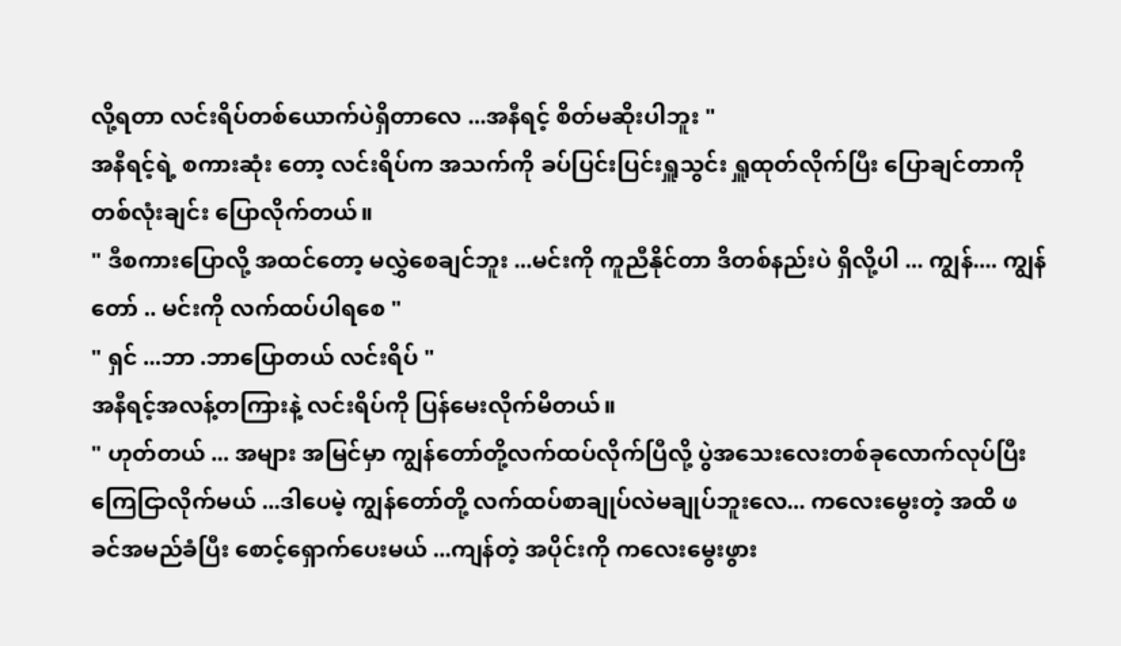လို့ရတာ လင်းရိပ်တစ်ယောက်ပဲရှိတာလေ ...အနီရင့် စိတ်မဆိုးပါဘူး "
အနီရင့်ရဲ့ စကားဆုံး တော့ လင်းရိပ်က အသက်ကို ခပ်ပြင်းပြင်းရှူသွင်း ရှူထုတ်လိုက်ပြီး ပြောချင်တာကို တစ်လုံးချင်း ပြောလိုက်တယ်။
" ဒီစကားပြောလို့ အထင်တော့ မလွှဲစေချင်ဘူး ...မင်းကို ကူညီနိုင်တာ ဒိတစ်နည်းပဲ ရှိလို့ပါ ... ကျွန်.... ကျွန်တော် .. မင်းကို လက်ထပ်ပါရစေ "
" ရှင် ...ဘာ .ဘာပြောတယ် လင်းရိပ် "
အနီရင့်အလန့်တကြားနဲ့ လင်းရိပ်ကို ပြန်မေးလိုက်မိတယ်။
" ဟုတ်တယ် ... အများ အမြင်မှာ ကျွန်တော်တို့လက်ထပ်လိုက်ပြီလို့ ပွဲအသေးလေးတစ်ခုလောက်လုပ်ပြီး ကြေငြာလိုက်မယ် ...ဒါပေမဲ့ ကျွန်တော်တို့ လက်ထပ်စာချုပ်လဲမချုပ်ဘူးလေ... ကလေးမွေးတဲ့ အထိ ဖခင်အမည်ခံပြီး စောင့်ရှောက်ပေးမယ် ...ကျန်တဲ့ အပိုင်းကို ကလေးမွေးဖွား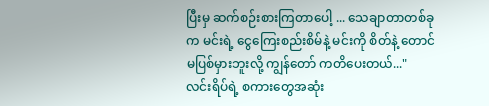ပြီးမှ ဆက်စဉ်းစားကြတာပေါ့ ... သေချာတာတစ်ခုက မင်းရဲ့ ငွေကြေးစည်းစိမ်နဲ့ မင်းကို စိတ်နဲ့ တောင် မပြစ်မှားဘူးလို့ ကျွန်တော် ကတိပေးတယ်..."
လင်းရိပ်ရဲ့ စကားတွေအဆုံး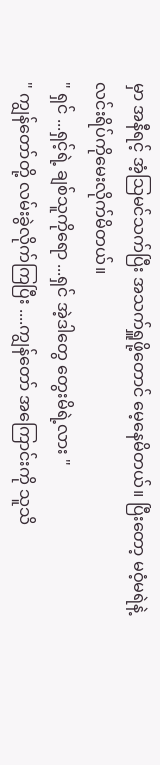မှာ အနီရင့် အံ့သြမင်သက်ပြီး အသက်ရှူဖို့တောင် မေ့နေမိတယ်။ ပြီးတော့ မဝံ့မရဲနဲ့လင်းရိပ်ကိုမေးလိုက်မိတယ်။
" ရှင် ...ရှင့်ရဲ့ ချစ်သူကိုရော ...ရှင် အဲ့ဒါတွေ တွေးမိရဲ့လား "
" ကျွန်တော်တို့ လမ်းခွဲလိုက်ကြပြီး ....ကျွန်တော် အကြောင်းကို သူသိ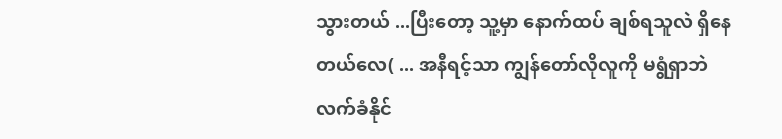သွားတယ် ...ပြီးတော့ သူ့မှာ နောက်ထပ် ချစ်ရသူလဲ ရှိနေတယ်လေ( ... အနီရင့်သာ ကျွန်တော်လိုလူကို မရွံရှာဘဲ လက်ခံနိုင်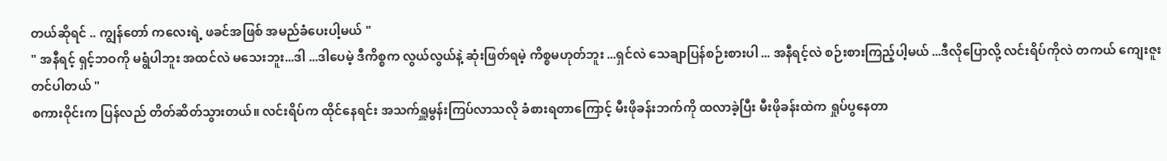တယ်ဆိုရင် .. ကျွန်တော် ကလေးရဲ့ ဖခင်အဖြစ် အမည်ခံပေးပါ့မယ် "
" အနီရင့် ရှင့်ဘဝကို မရွံပါဘူး အထင်လဲ မသေးဘူး...ဒါ ...ဒါပေမဲ့ ဒီကိစ္စက လွယ်လွယ်နဲ့ ဆုံးဖြတ်ရမဲ့ ကိစ္စမဟုတ်ဘူး ...ရှင်လဲ သေချာပြန်စဉ်းစားပါ ... အနီရင့်လဲ စဉ်းစားကြည့်ပါ့မယ် ...ဒီလိုပြောလို့ လင်းရိပ်ကိုလဲ တကယ် ကျေးဇူး တင်ပါတယ် "
စကားဝိုင်းက ပြန်လည် တိတ်ဆိတ်သွားတယ်။ လင်းရိပ်က ထိုင်နေရင်း အသက်ရှူမွန်းကြပ်လာသလို ခံစားရတာကြောင့် မီးဖိုခန်းဘက်ကို ထလာခဲ့ပြီး မီးဖိုခန်းထဲက ရှုပ်ပွနေတာ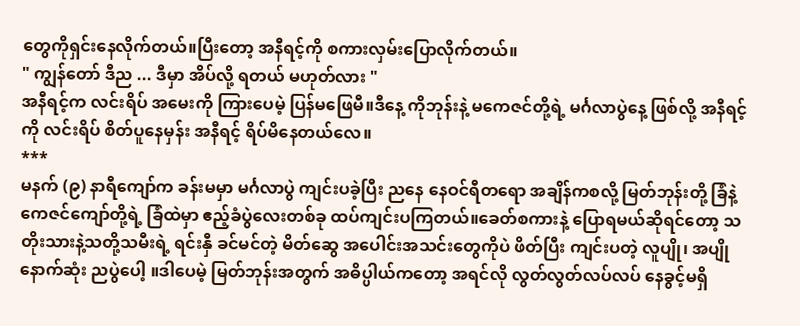တွေကိုရှင်းနေလိုက်တယ်။ပြီးတော့ အနီရင့်ကို စကားလှမ်းပြောလိုက်တယ်။
" ကျွန်တော် ဒီည ... ဒီမှာ အိပ်လို့ ရတယ် မဟုတ်လား "
အနီရင့်က လင်းရိပ် အမေးကို ကြားပေမဲ့ ပြန်မဖြေမီ။ဒီနေ့ ကိုဘုန်းနဲ့ မကေဇင်တို့ရဲ့ မင်္ဂလာပွဲနေ့ ဖြစ်လို့ အနီရင့်ကို လင်းရိပ် စိတ်ပူနေမှန်း အနီရင့် ရိပ်မိနေတယ်လေ။
***
မနက် (၉) နာရီကျော်က ခန်းမမှာ မင်္ဂလာပွဲ ကျင်းပခဲ့ပြီး ညနေ နေဝင်ရီတရော အချိန်ကစလို့ မြတ်ဘုန်းတို့ ခြံနဲ့ ကေဇင်ကျော်တို့ရဲ့ ခြံထဲမှာ ဧည့်ခံပွဲလေးတစ်ခု ထပ်ကျင်းပကြတယ်။ခေတ်စကားနဲ့ ပြောရမယ်ဆိုရင်တော့ သတိုးသားနဲ့သတို့သမီးရဲ့ ရင်းနှီ ခင်မင်တဲ့ မိတ်ဆွေ အပေါင်းအသင်းတွေကိုပဲ ဖိတ်ပြီး ကျင်းပတဲ့ လူပျို၊ အပျို နောက်ဆုံး ညပွဲပေါ့ ။ဒါပေမဲ့ မြတ်ဘုန်းအတွက် အဓိပ္ပါယ်ကတော့ အရင်လို လွတ်လွတ်လပ်လပ် နေခွင့်မရှိ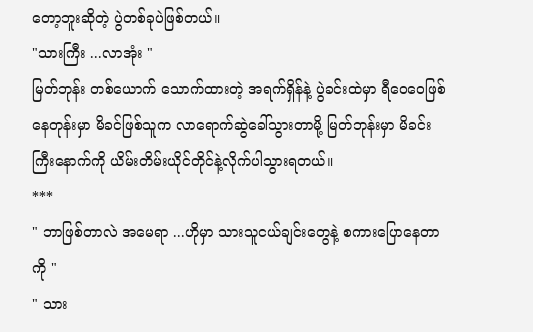တော့ဘူးဆိုတဲ့ ပွဲတစ်ခုပဲဖြစ်တယ်။
"သားကြီး ...လာအုံး "
မြတ်ဘုန်း တစ်ယောက် သောက်ထားတဲ့ အရက်ရှိန်နဲ့ ပွဲခင်းထဲမှာ ရီဝေဝေဖြစ်နေတုန်းမှာ မိခင်ဖြစ်သူက လာရောက်ဆွဲခေါ်သွားတာမို့ မြတ်ဘုန်းမှာ မိခင်းကြီးနောက်ကို ယိမ်းတိမ်းယိုင်တိုင်နဲ့လိုက်ပါသွားရတယ်။
***
" ဘာဖြစ်တာလဲ အမေရာ ...ဟိုမှာ သားသူငယ်ချင်းတွေနဲ့ စကားပြောနေတာကို "
" သား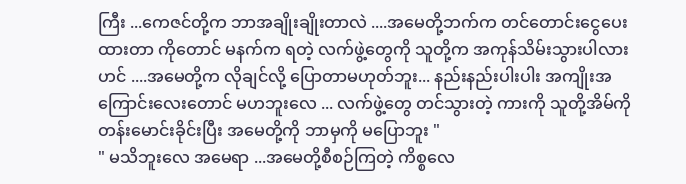ကြီး ...ကေဇင်တို့က ဘာအချိုးချိုးတာလဲ ....အမေတို့ဘက်က တင်တောင်းငွေပေးထားတာ ကိုတောင် မနက်က ရတဲ့ လက်ဖွဲ့တွေကို သူတို့က အကုန်သိမ်းသွားပါလား ဟင် ....အမေတို့က လိုချင်လို့ ပြောတာမဟုတ်ဘူး... နည်းနည်းပါးပါး အကျိုးအကြောင်းလေးတောင် မဟဘူးလေ ... လက်ဖွဲ့တွေ တင်သွားတဲ့ ကားကို သူတို့အိမ်ကို တန်းမောင်းခိုင်းပြီး အမေတို့ကို ဘာမှကို မပြောဘူး "
" မသိဘူးလေ အမေရာ ...အမေတို့စီစဉ်ကြတဲ့ ကိစ္စလေ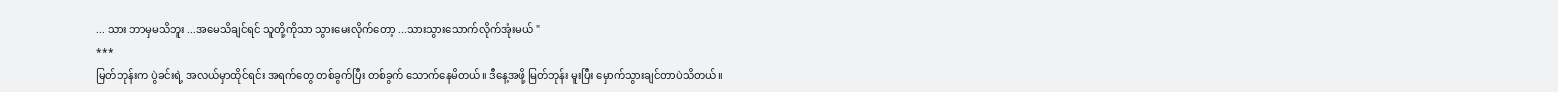... သား ဘာမှမသိဘူး ...အမေသိချင်ရင် သူတို့ကိုသာ သွားမေးလိုက်တော့ ...သားသွားသောက်လိုက်အုံးမယ် "
***
မြတ်ဘုန်းက ပွဲခင်းရဲ့ အလယ်မှာထိုင်ရင်း အရက်တွေ တစ်ခွက်ပြီး တစ်ခွက် သောက်နေမိတယ်။ ဒီနေ့အဖို့ မြတ်ဘုန်း မူးပြီး မှောက်သွားချင်တာပဲသိတယ်။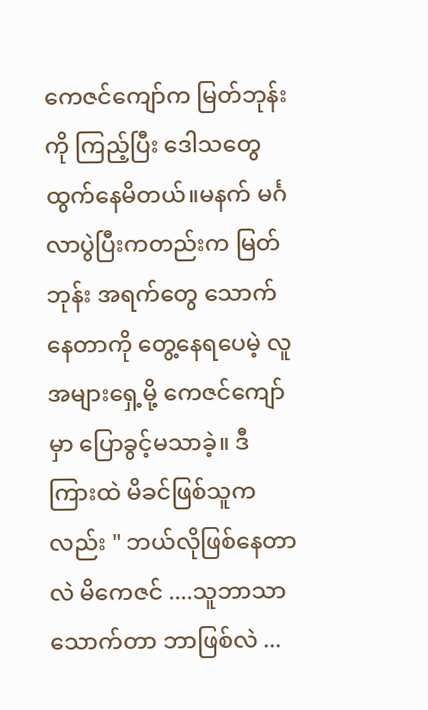ကေဇင်ကျော်က မြတ်ဘုန်းကို ကြည့်ပြီး ဒေါသတွေ ထွက်နေမိတယ်။မနက် မင်္ဂလာပွဲပြီးကတည်းက မြတ်ဘုန်း အရက်တွေ သောက်နေတာကို တွေ့နေရပေမဲ့ လူအများရှေ့မို့ ကေဇင်ကျော်မှာ ပြောခွင့်မသာခဲ့။ ဒီကြားထဲ မိခင်ဖြစ်သူကလည်း " ဘယ်လိုဖြစ်နေတာလဲ မိကေဇင် ....သူဘာသာ သောက်တာ ဘာဖြစ်လဲ ...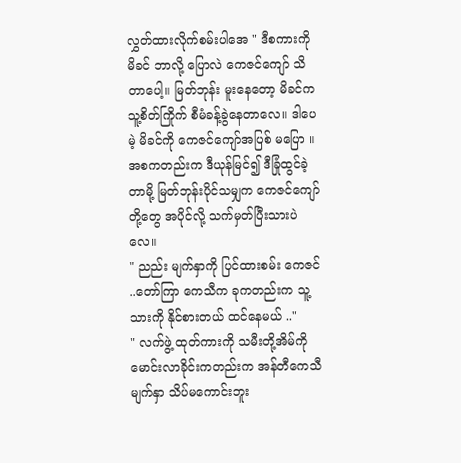လွှတ်ထားလိုက်စမ်းပါအေ " ဒီစကားကို မိခင် ဘာလို့ ပြောလဲ ကေဇင်ကျော် သိတာပေါ့။ မြတ်ဘုန်း မူးနေတော့ မိခင်က သူ့စိတ်ကြိုက် စီမံခန့်ခွဲနေတာလေ။ ဒါပေမဲ့ မိခင်ကို ကေဇင်ကျော်အပြစ် မပြော ။အစကတည်းက ဒီယုန်မြင်၍ ဒီခြုံထွင်ခဲ့တာမို့ မြတ်ဘုန်းပိုင်သမျှက ကေဇင်ကျော်တို့တွေ အပိုင်လို့ သက်မှတ်ပြီးသားပဲလေ။
" ညည်း မျက်နှာကို ပြင်ထားစမ်း ကေဇင် ..တော်ကြာ ကေသီက ခုကတည်းက သူ့သားကို နိုင်စားတယ် ထင်နေမယ် .."
" လက်ဖွဲ့ ထုတ်ကားကို သမီးတို့အိမ်ကို မောင်းလာခိုင်းကတည်းက အန်တီကေသီ မျက်နှာ သိပ်မကောင်းဘူး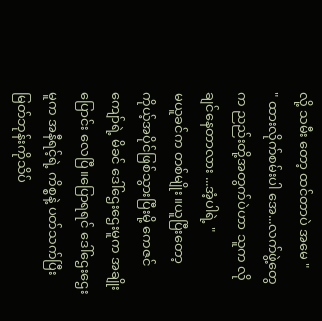လို့ သမီး တော့ ထင်တာပဲ အမေ "
" ထားလိုက်စမ်းပါ အေ...လက်ဖွဲ့တွေက ညည်းတို့အတွက်ပဲဟာ သူက လိုချင်နေတာလား ...အံ့ပါရဲ့ "
မယူခင်က တစ်မျိုး။ယူပြီးတော့ ကိုယ့်အပိုင်ဖြစ်သွားပြီးမို့ ကေဇင်ကျော်ရဲ့ မိခင် ဒေါ်ဌေးဌေးမူက အချိုးပြောင်း လေပြီ။ပြောရရင် ဒေါ်ဌေးဌေးမူက အနီရင့်ရဲ့ ကိစ္စနဲ့ ပတ်သက်ပြီး မြတ်ဘုန်းကိုသိပ်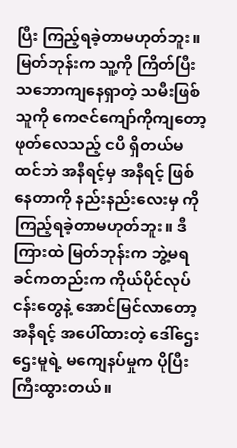ပြီး ကြည့်ရခဲ့တာမဟုတ်ဘူး။ မြတ်ဘုန်းက သူ့ကို ကြိတ်ပြီး သဘောကျနေရှာတဲ့ သမီးဖြစ်သူကို ကေဇင်ကျော်ကိုကျတော့ ဖုတ်လေသည့် ငပိ ရှိတယ်မထင်ဘဲ အနီရင့်မှ အနီရင့် ဖြစ်နေတာကို နည်းနည်းလေးမှ ကို ကြည့်ရခဲ့တာမဟုတ်ဘူး။ ဒီကြားထဲ မြတ်ဘုန်းက ဘွဲ့မရခင်ကတည်းက ကိုယ်ပိုင်လုပ်ငန်းတွေနဲ့ အောင်မြင်လာတော့ အနီရင့် အပေါ်ထားတဲ့ ဒေါ်ဌေးဌေးမူရဲ့ မကျေနပ်မှုက ပိုပြီးကြီးထွားတယ်။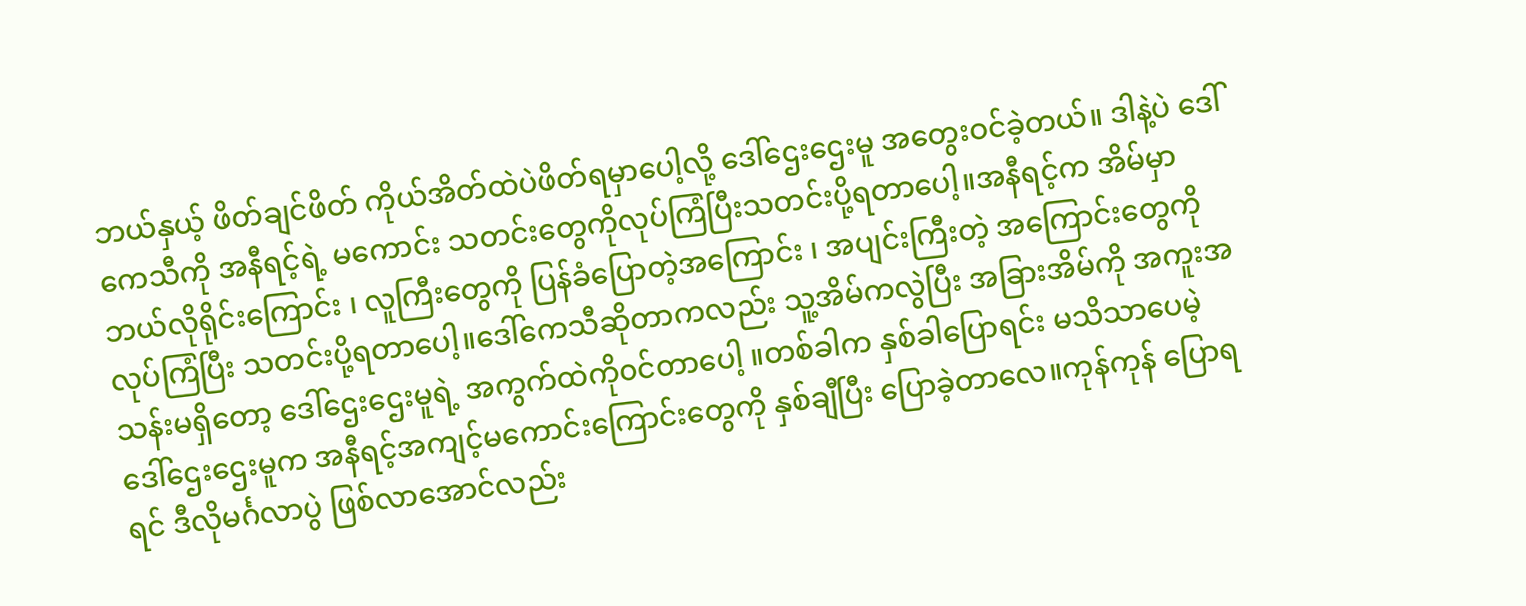ဘယ်နှယ့် ဖိတ်ချင်ဖိတ် ကိုယ်အိတ်ထဲပဲဖိတ်ရမှာပေါ့လို့ ဒေါ်ဌေးဌေးမူ အတွေးဝင်ခဲ့တယ်။ ဒါနဲ့ပဲ ဒေါ်ကေသီကို အနီရင့်ရဲ့ မကောင်း သတင်းတွေကိုလုပ်ကြံပြီးသတင်းပို့ရတာပေါ့။အနီရင့်က အိမ်မှာ ဘယ်လိုရိုင်းကြောင်း ၊ လူကြီးတွေကို ပြန်ခံပြောတဲ့အကြောင်း ၊ အပျင်းကြီးတဲ့ အကြောင်းတွေကို လုပ်ကြံပြီး သတင်းပို့ရတာပေါ့။ဒေါ်ကေသီဆိုတာကလည်း သူ့အိမ်ကလွဲပြီး အခြားအိမ်ကို အကူးအသန်းမရှိတော့ ဒေါ်ဌေးဌေးမူရဲ့ အကွက်ထဲကို၀င်တာပေါ့ ။တစ်ခါက နှစ်ခါပြောရင်း မသိသာပေမဲ့ ဒေါ်ဌေးဌေးမူက အနီရင့်အကျင့်မကောင်းကြောင်းတွေကို နှစ်ချီပြီး ပြောခဲ့တာလေ။ကုန်ကုန် ပြောရရင် ဒီလိုမင်္ဂလာပွဲ ဖြစ်လာအောင်လည်း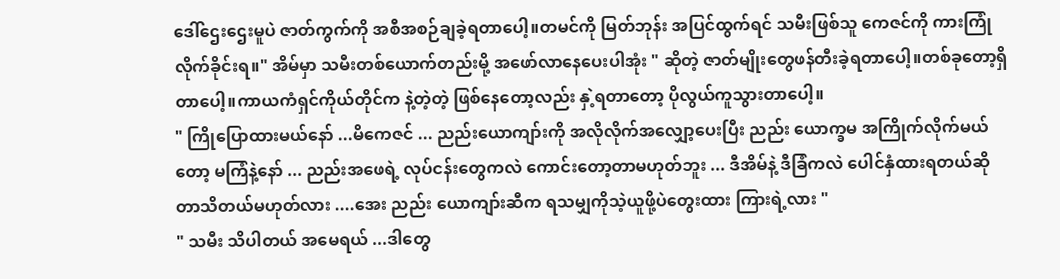ဒေါ်ဌေးဌေးမူပဲ ဇာတ်ကွက်ကို အစီအစဉ်ချခဲ့ရတာပေါ့။တမင်ကို မြတ်ဘုန်း အပြင်ထွက်ရင် သမီးဖြစ်သူ ကေဇင်ကို ကားကြုံလိုက်ခိုင်းရ။" အိမ်မှာ သမီးတစ်ယောက်တည်းမို့ အဖော်လာနေပေးပါအုံး " ဆိုတဲ့ ဇာတ်မျိုးတွေဖန်တီးခဲ့ရတာပေါ့။တစ်ခုတော့ရှိတာပေါ့။ကာယကံရှင်ကိုယ်တိုင်က နဲ့တဲ့တဲ့ ဖြစ်နေတော့လည်း နှဲ့ရတာတော့ ပိုလွယ်ကူသွားတာပေါ့။
" ကြိုပြောထားမယ်နော် ...မိကေဇင် ... ညည်းယောကျာ်းကို အလိုလိုက်အလျှော့ပေးပြီး ညည်း ယောက္ခမ အကြိုက်လိုက်မယ်တော့ မကြံနဲ့နော် ... ညည်းအဖေရဲ့ လုပ်ငန်းတွေကလဲ ကောင်းတော့တာမဟုတ်ဘူး ... ဒီအိမ်နဲ့ ဒီခြံကလဲ ပေါင်နှံထားရတယ်ဆိုတာသိတယ်မဟုတ်လား ....အေး ညည်း ယောကျာ်းဆီက ရသမျှကိုသဲ့ယူဖို့ပဲတွေးထား ကြားရဲ့လား "
" သမီး သိပါတယ် အမေရယ် ...ဒါတွေ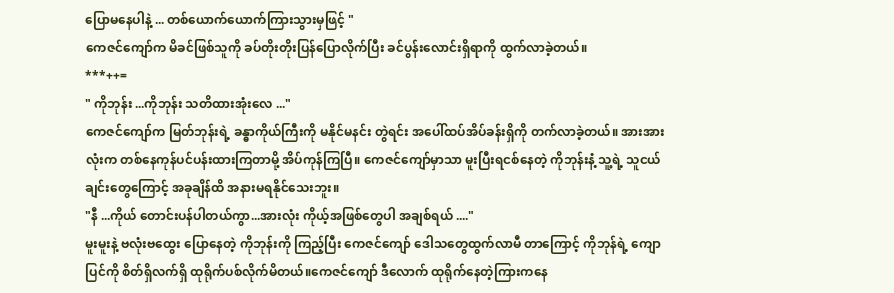ပြောမနေပါနဲ့ ... တစ်ယောက်ယောက်ကြားသွားမှဖြင့် "
ကေဇင်ကျော်က မိခင်ဖြစ်သူကို ခပ်တိုးတိုးပြန်ပြောလိုက်ပြီး ခင်ပွန်းလောင်းရှိရာကို ထွက်လာခဲ့တယ်။
***++=
" ကိုဘုန်း ...ကိုဘုန်း သတိထားအုံးလေ ..."
ကေဇင်ကျော်က မြတ်ဘုန်းရဲ့ ခန္ဓာကိုယ်ကြီးကို မနိုင်မနင်း တွဲရင်း အပေါ်ထပ်အိပ်ခန်းရှိကို တက်လာခဲ့တယ်။ အားအားလုံးက တစ်နေကုန်ပင်ပန်းထားကြတာမို့ အိပ်ကုန်ကြပြီ။ ကေဇင်ကျော်မှာသာ မူးပြီးရငစ်နေတဲ့ ကိုဘုန်းနံ့ သူ့ရဲ့ သူငယ်ချင်းတွေကြောင့် အခုချိန်ထိ အနားမရနိုင်သေးဘူး။
"နီ ...ကိုယ် တောင်းပန်ပါတယ်ကွာ...အားလုံး ကိုယ့်အဖြစ်တွေပါ အချစ်ရယ် ...."
မူးမူးနဲ့ ဗလုံးဗထွေး ပြောနေတဲ့ ကိုဘုန်းကို ကြည့်ပြီး ကေဇင်ကျော် ဒေါသတွေထွက်လာမီ တာကြောင့် ကိုဘုန်ရဲ့ ကျောပြင်ကို စိတ်ရှိလက်ရှိ ထုရိုက်ပစ်လိုက်မိတယ်။ကေဇင်ကျော် ဒီလောက် ထုရိုက်နေတဲ့ကြားကနေ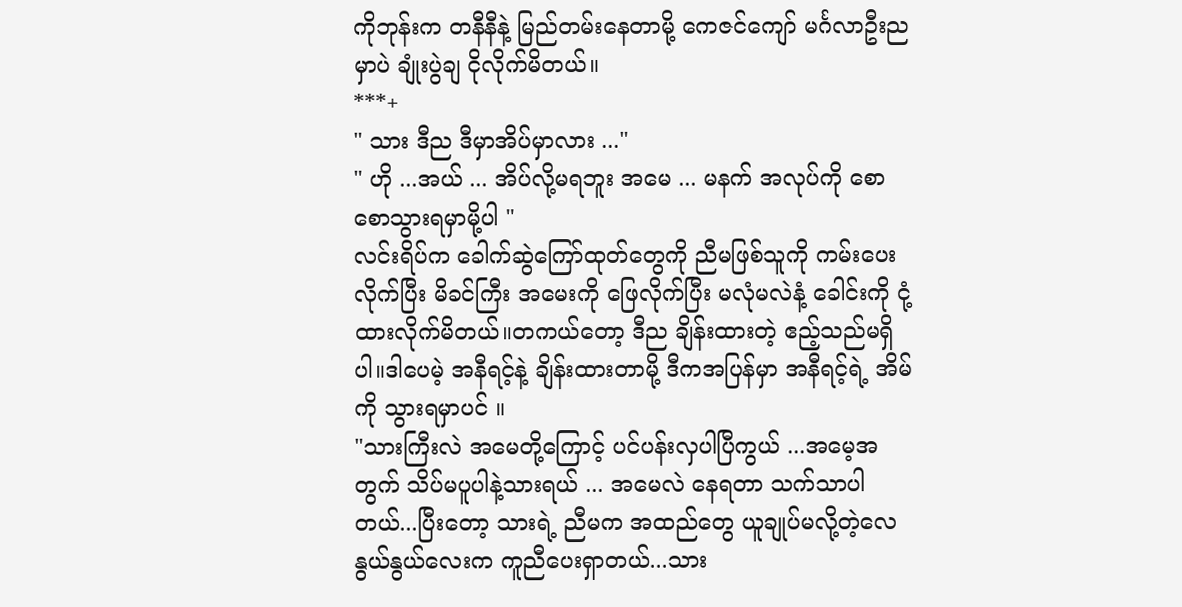ကိုဘုန်းက တနီနီနဲ့ မြည်တမ်းနေတာမို့ ကေဇင်ကျော် မင်္ဂလာဦးညမှာပဲ ချုံးပွဲချ ငိုလိုက်မိတယ်။
***+
" သား ဒီည ဒီမှာအိပ်မှာလား ..."
" ဟို ...အယ် ... အိပ်လို့မရဘူး အမေ ... မနက် အလုပ်ကို စောစောသွားရမှာမို့ပါ "
လင်းရိပ်က ခေါက်ဆွဲကြော်ထုတ်တွေကို ညီမဖြစ်သူကို ကမ်းပေးလိုက်ပြီး မိခင်ကြီး အမေးကို ဖြေလိုက်ပြီး မလုံမလဲနံ့ ခေါင်းကို ငုံ့ထားလိုက်မိတယ်။တကယ်တော့ ဒီည ချိန်းထားတဲ့ ဧည့်သည်မရှိပါ။ဒါပေမဲ့ အနီရင့်နဲ့ ချိန်းထားတာမို့ ဒီကအပြန်မှာ အနီရင့်ရဲ့ အိမ်ကို သွားရမှာပင် ။
"သားကြီးလဲ အမေတို့ကြောင့် ပင်ပန်းလှပါပြီကွယ် ...အမေ့အတွက် သိပ်မပူပါနဲ့သားရယ် ... အမေလဲ နေရတာ သက်သာပါတယ်...ပြီးတော့ သားရဲ့ ညီမက အထည်တွေ ယူချုပ်မလို့တဲ့လေ နွယ်နွယ်လေးက ကူညီပေးရှာတယ်...သား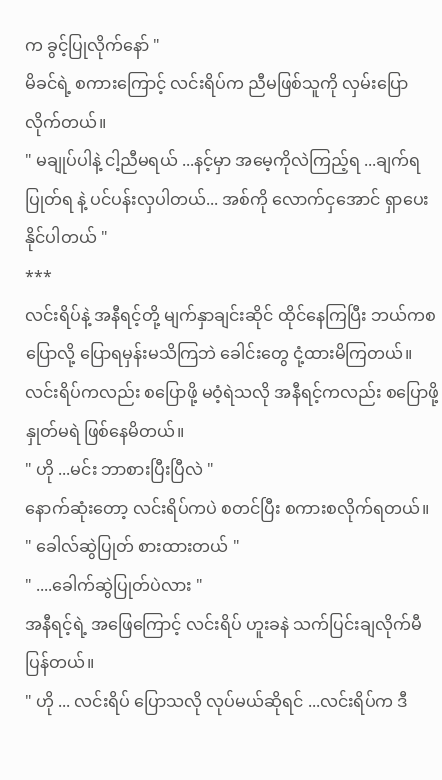က ခွင့်ပြုလိုက်နော် "
မိခင်ရဲ့ စကားကြောင့် လင်းရိပ်က ညီမဖြစ်သူကို လှမ်းပြောလိုက်တယ်။
" မချုပ်ပါနဲ့ ငါ့ညီမရယ် ...နင့်မှာ အမေ့ကိုလဲကြည့်ရ ...ချက်ရပြုတ်ရ နဲ့ ပင်ပန်းလှပါတယ်... အစ်ကို လောက်ငှအောင် ရှာပေးနိုင်ပါတယ် "
***
လင်းရိပ်နဲ့ အနီရင့်တို့ မျက်နှာချင်းဆိုင် ထိုင်နေကြပြီး ဘယ်ကစပြောလို့ ပြောရမှန်းမသိကြဘဲ ခေါင်းတွေ ငုံ့ထားမိကြတယ်။ လင်းရိပ်ကလည်း စပြောဖို့ မဝံ့ရဲသလို အနီရင့်ကလည်း စပြောဖို့ နှုတ်မရဲ ဖြစ်နေမိတယ်။
" ဟို ...မင်း ဘာစားပြီးပြီလဲ "
နောက်ဆုံးတော့ လင်းရိပ်ကပဲ စတင်ပြီး စကားစလိုက်ရတယ်။
" ခေါလ်ဆွဲပြုတ် စားထားတယ် "
" ....ခေါက်ဆွဲပြုတ်ပဲလား "
အနီရင့်ရဲ့ အဖြေကြောင့် လင်းရိပ် ဟူးခနဲ သက်ပြင်းချလိုက်မီပြန်တယ်။
" ဟို ... လင်းရိပ် ပြောသလို လုပ်မယ်ဆိုရင် ...လင်းရိပ်က ဒီ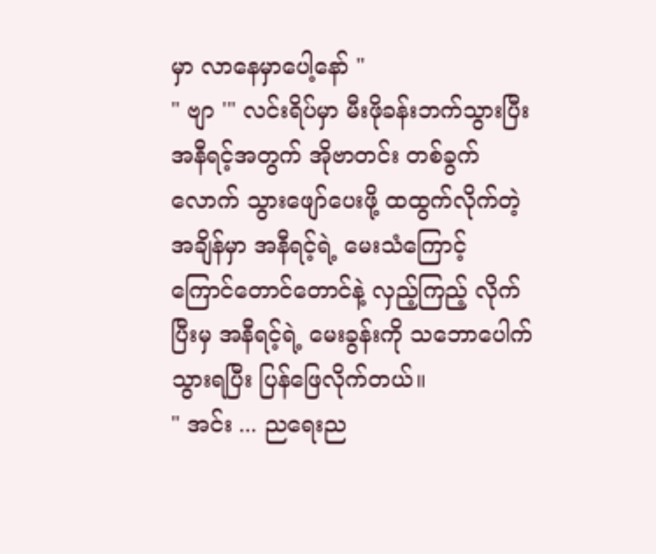မှာ လာနေမှာပေါ့နော် "
" ဗျာ '" လင်းရိပ်မှာ မီးဖိုခန်းဘက်သွားပြီး အနီရင့်အတွက် အိုဗာတင်း တစ်ခွက်လောက် သွားဖျော်ပေးဖို့ ထထွက်လိုက်တဲ့အချိန်မှာ အနီရင့်ရဲ့ မေးသံကြောင့် ကြောင်တောင်တောင်နဲ့ လှည့်ကြည့် လိုက်ပြီးမှ အနီရင့်ရဲ့ မေးခွန်းကို သဘောပေါက်သွားရပြီး ပြန်ဖြေလိုက်တယ်။
" အင်း ... ညရေးည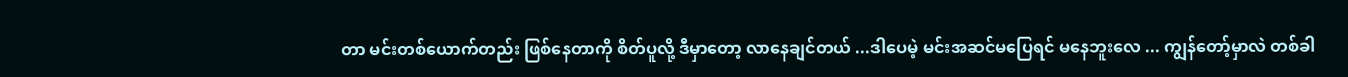တာ မင်းတစ်ယောက်တည်း ဖြစ်နေတာကို စိတ်ပူလို့ ဒီမှာတော့ လာနေချင်တယ် ...ဒါပေမဲ့ မင်းအဆင်မပြေရင် မနေဘူးလေ ... ကျွန်တော့်မှာလဲ တစ်ခါ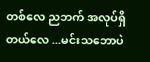တစ်လေ ညဘက် အလုပ်ရှိ တယ်လေ ...မင်းသဘောပဲ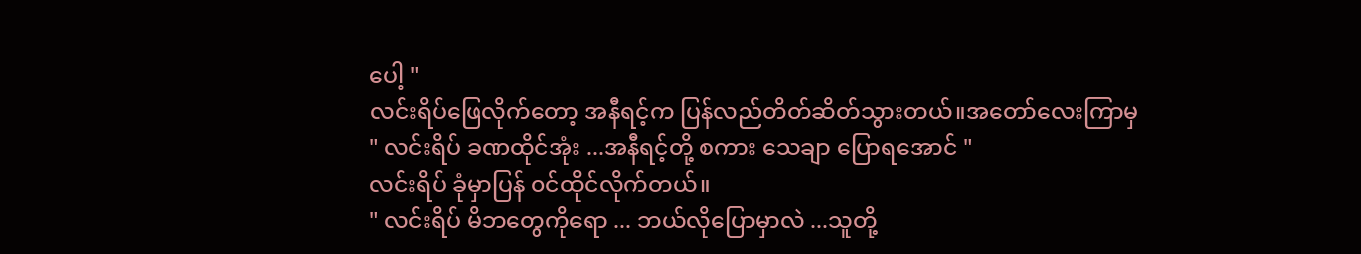ပေါ့ "
လင်းရိပ်ဖြေလိုက်တော့ အနီရင့်က ပြန်လည်တိတ်ဆိတ်သွားတယ်။အတော်လေးကြာမှ
" လင်းရိပ် ခဏထိုင်အုံး ...အနီရင့်တို့ စကား သေချာ ပြောရအောင် "
လင်းရိပ် ခုံမှာပြန် ၀င်ထိုင်လိုက်တယ်။
" လင်းရိပ် မိဘတွေကိုရော ... ဘယ်လိုပြောမှာလဲ ...သူတို့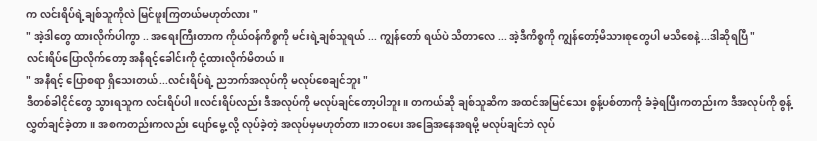က လင်းရိပ်ရဲ့ချစ်သူကိုလဲ မြင်ဖူးကြတယ်မဟုတ်လား "
" အဲ့ဒါတွေ ထားလိုက်ပါကွာ .. အရေးကြီးတာက ကိုယ်ဝန်ကိစ္စကို မင်းရဲ့ချစ်သူရယ် ... ကျွန်တော် ရယ်ပဲ သိတာလေ ... အဲ့ဒီကိစ္စကို ကျွန်တော့်မိသားစုတွေပါ မသိစေနဲ့...ဒါဆိုရပြီ "
လင်းရိပ်ပြောလိုက်တော့ အနီရင့်ခေါင်းကို ငုံ့ထားလိုက်မိတယ်။
" အနီရင့် ပြောစရာ ရှိသေးတယ်...လင်းရိပ်ရဲ့ ညဘက်အလုပ်ကို မလုပ်စေချင်ဘူး "
ဒီတစ်ခါငိုင်တွေ သွားရသူက လင်းရိပ်ပါ။လင်းရိပ်လည်း ဒီအလုပ်ကို မလုပ်ချင်တော့ပါဘူး။ တကယ်ဆို ချစ်သူဆိက အထင်အမြင်သေး စွန့်ပစ်တာကို ခံခဲ့ရပြီးကတည်းက ဒီအလုပ်ကို စွန့်လွှတ်ချင်ခဲ့တာ ။ အစကတည်းကလည်း ပျော်မွေ့ လို့ လုပ်ခဲ့တဲ့ အလုပ်မှမဟုတ်တာ။ဘဝပေး အခြေအနေအရမို့ မလုပ်ချင်ဘဲ လုပ်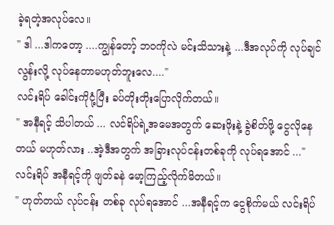ခဲ့ရတဲ့အလုပ်လေ။
" ဒါ ...ဒါကတော့ ....ကျွန်တော့် ဘဝကိုလဲ မင်းသိသားနဲ့ ...ဒီအလုပ်ကို လုပ်ချင်လွန်းလို့ လုပ်နေတာမဟုတ်ဘူးလေ...."
လင်းရိပ် ခေါင်းကိုငုံ့ပြီး ခပ်တိုးတိုးပြောလိုက်တယ်။
" အနီရင့် သိပါတယ် ... လင်ရိပ်ရဲ့အမေအတွက် ဆေးဖိုးနဲ့ ခွဲစိတ်ဖို့ ငွေလိုနေတယ် မဟုတ်လား ..အဲ့ဒီအတွက် အခြားလုပ်ငန်းတစ်ခုကို လုပ်ရအောင် ..."
လင်းရိပ် အနီရင့်ကို ဖျတ်ခနဲ မော့ကြည့်လိုက်မိတယ်။
" ဟုတ်တယ် လုပ်ငန်း တစ်ခု လုပ်ရအောင် ...အနီရင့်က ငွေစိုက်မယ် လင်းရိပ်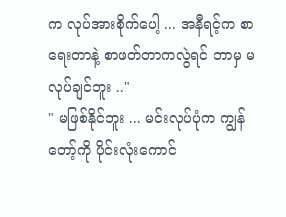က လုပ်အားစိုက်ပေါ့ ... အနီရင့်က စာရေးတာနဲ့ စာဖတ်တာကလွဲရင် ဘာမှ မလုပ်ချင်ဘူး .."
" မဖြစ်နိုင်ဘူး ... မင်းလုပ်ပုံက ကျွန်တော့်ကို ပိုင်းလုံးကောင်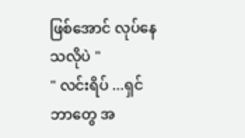ဖြစ်အောင် လုပ်နေသလိုပဲ "
" လင်းရိပ် ...ရှင် ဘာတွေ အ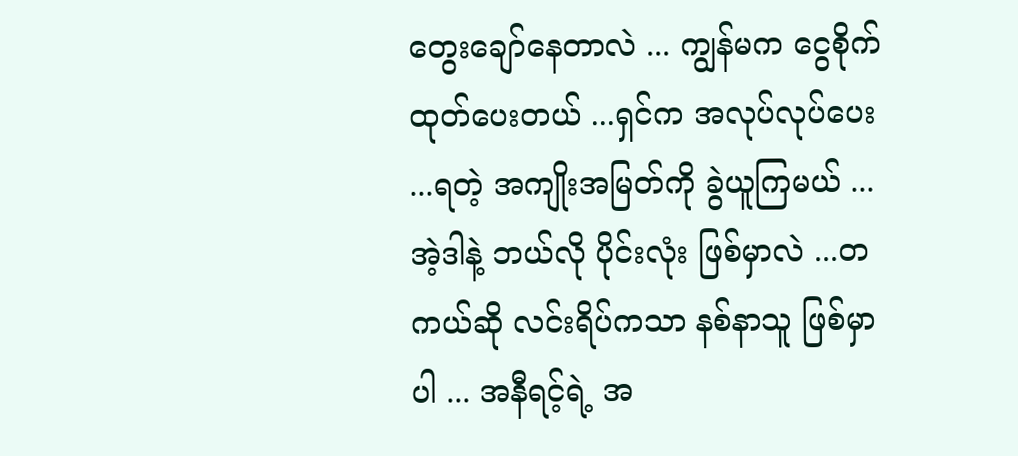တွေးချော်နေတာလဲ ... ကျွန်မက ငွေစိုက်ထုတ်ပေးတယ် ...ရှင်က အလုပ်လုပ်ပေး ...ရတဲ့ အကျိုးအမြတ်ကို ခွဲယူကြမယ် ...အဲ့ဒါနဲ့ ဘယ်လို ပိုင်းလုံး ဖြစ်မှာလဲ ...တကယ်ဆို လင်းရိပ်ကသာ နစ်နာသူ ဖြစ်မှာပါ ... အနီရင့်ရဲ့ အ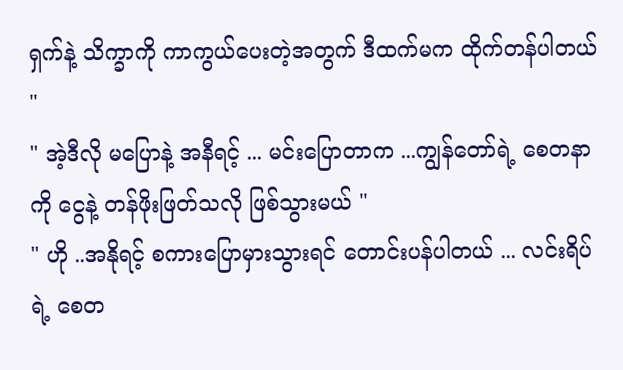ရှက်နဲ့ သိက္ခာကို ကာကွယ်ပေးတဲ့အတွက် ဒီထက်မက ထိုက်တန်ပါတယ် "
" အဲ့ဒီလို မပြောနဲ့ အနီရင့် ... မင်းပြောတာက ...ကျွန်တော်ရဲ့ စေတနာကို ငွေနဲ့ တန်ဖိုးဖြတ်သလို ဖြစ်သွားမယ် "
" ဟို ..အနိုရင့် စကားပြောမှားသွားရင် တောင်းပန်ပါတယ် ... လင်းရိပ်ရဲ့ စေတ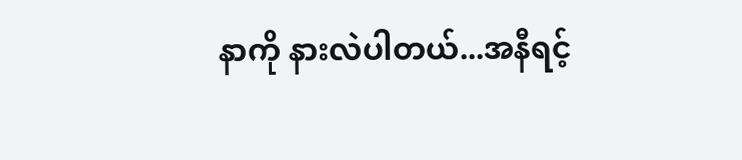နာကို နားလဲပါတယ်...အနီရင့်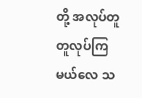တို့ အလုပ်တူတူလုပ်ကြမယ်လေ သ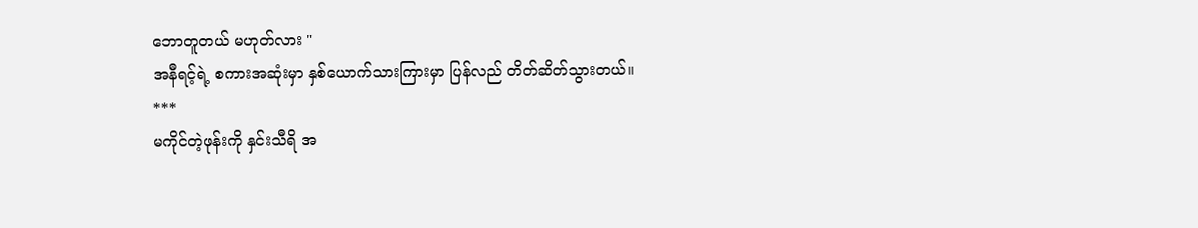ဘောတူတယ် မဟုတ်လား "
အနီရင့်ရဲ့ စကားအဆုံးမှာ နှစ်ယောက်သားကြားမှာ ပြန်လည် တိတ်ဆိတ်သွားတယ်။
***
မကိုင်တဲ့ဖုန်းကို နှင်းသီရိ အ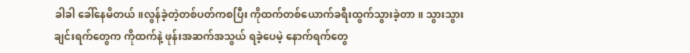ခါခါ ခေါ်နေမိတယ်။လွန်ခဲ့တဲ့တစ်ပတ်ကစပြီး ကိုထက်တစ်ယောက်ခရီးထွက်သွားခဲ့တာ။ သွားသွားချင်းရက်တွေက ကိုထက်နဲ့ ဖုန်းအဆက်အသွယ် ရခဲ့ပေမဲ့ နောက်ရက်တွေ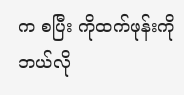က စပြီး ကိုထက်ဖုန်းကို ဘယ်လို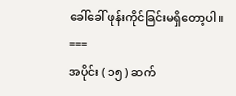ခေါ်ခေါ် ဖုန်းကိုင်ခြင်းမရှိတော့ပါ။
===
အပိုင်း ( ၁၅ ) ဆက်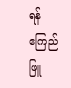ရန်
ဧကြည်ဖြူ